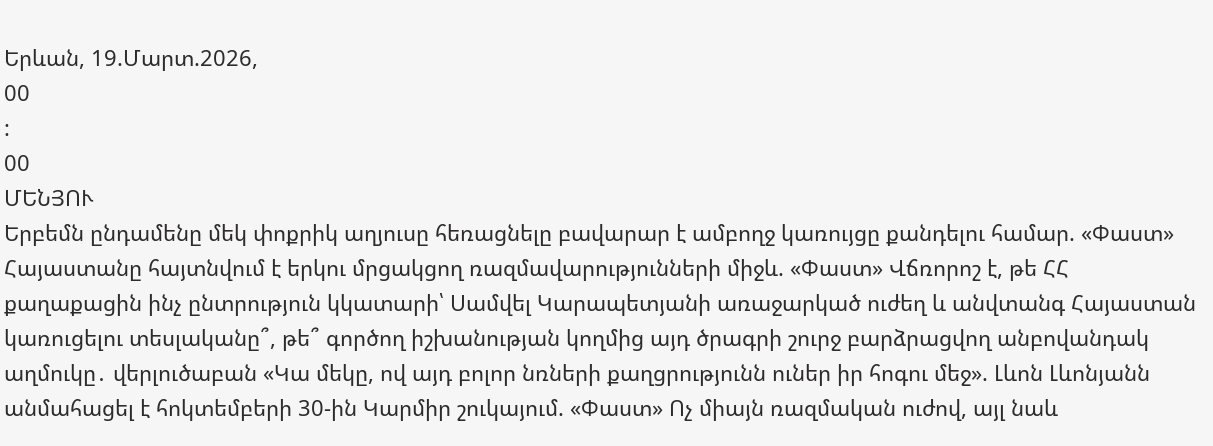Երևան, 19.Մարտ.2026,
00
:
00
ՄԵՆՅՈՒ
Երբեմն ընդամենը մեկ փոքրիկ աղյուսը հեռացնելը բավարար է ամբողջ կառույցը քանդելու համար. «Փաստ» Հայաստանը հայտնվում է երկու մրցակցող ռազմավարությունների միջև. «Փաստ» Վճռորոշ է, թե ՀՀ քաղաքացին ինչ ընտրություն կկատարի՝ Սամվել Կարապետյանի առաջարկած ուժեղ և անվտանգ Հայաստան կառուցելու տեսլականը՞, թե՞ գործող իշխանության կողմից այդ ծրագրի շուրջ բարձրացվող անբովանդակ աղմուկը․ վերլուծաբան «Կա մեկը, ով այդ բոլոր նռների քաղցրությունն ուներ իր հոգու մեջ». Լևոն Լևոնյանն անմահացել է հոկտեմբերի 30-ին Կարմիր շուկայում. «Փաստ» Ոչ միայն ռազմական ուժով, այլ նաև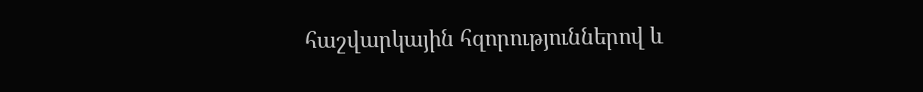հաշվարկային հզորություններով և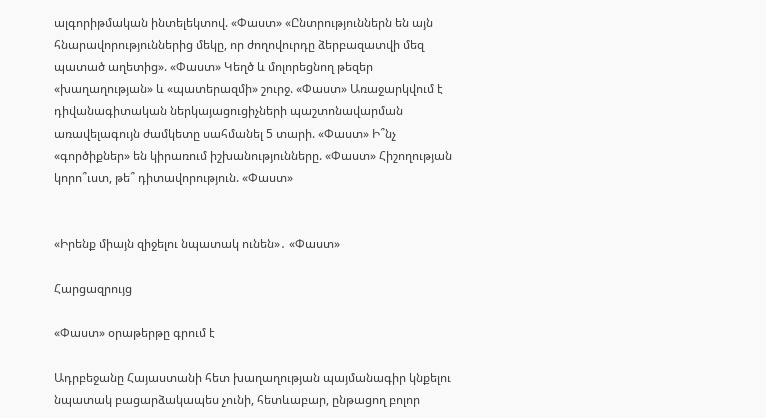ալգորիթմական ինտելեկտով. «Փաստ» «Ընտրություններն են այն հնարավորություններից մեկը, որ ժողովուրդը ձերբազատվի մեզ պատած աղետից». «Փաստ» Կեղծ և մոլորեցնող թեզեր «խաղաղության» և «պատերազմի» շուրջ. «Փաստ» Առաջարկվում է դիվանագիտական ներկայացուցիչների պաշտոնավարման առավելագույն ժամկետը սահմանել 5 տարի. «Փաստ» Ի՞նչ «գործիքներ» են կիրառում իշխանությունները. «Փաստ» Հիշողության կորո՞ւստ, թե՞ դիտավորություն. «Փաստ»


«Իրենք միայն զիջելու նպատակ ունեն»․ «Փաստ»

Հարցազրույց

«Փաստ» օրաթերթը գրում է

Ադրբեջանը Հայաստանի հետ խաղաղության պայմանագիր կնքելու նպատակ բացարձակապես չունի, հետևաբար, ընթացող բոլոր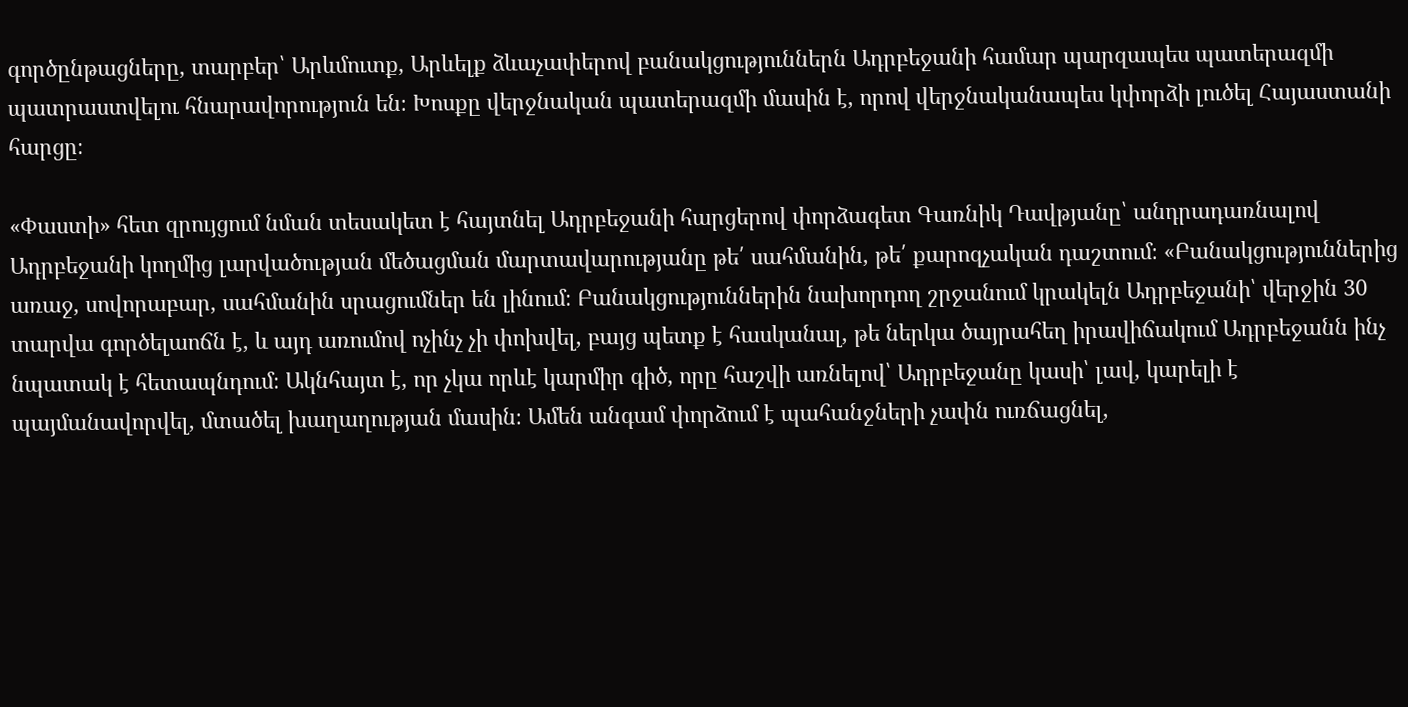գործընթացները, տարբեր՝ Արևմուտք, Արևելք ձևաչափերով բանակցություններն Ադրբեջանի համար պարզապես պատերազմի պատրաստվելու հնարավորություն են։ Խոսքը վերջնական պատերազմի մասին է, որով վերջնականապես կփորձի լուծել Հայաստանի հարցը։

«Փաստի» հետ զրույցում նման տեսակետ է հայտնել Ադրբեջանի հարցերով փորձագետ Գառնիկ Դավթյանը՝ անդրադառնալով Ադրբեջանի կողմից լարվածության մեծացման մարտավարությանը թե՛ սահմանին, թե՛ քարոզչական դաշտում։ «Բանակցություններից առաջ, սովորաբար, սահմանին սրացումներ են լինում։ Բանակցություններին նախորդող շրջանում կրակելն Ադրբեջանի՝ վերջին 30 տարվա գործելաոճն է, և այդ առումով ոչինչ չի փոխվել, բայց պետք է հասկանալ, թե ներկա ծայրահեղ իրավիճակում Ադրբեջանն ինչ նպատակ է հետապնդում։ Ակնհայտ է, որ չկա որևէ կարմիր գիծ, որը հաշվի առնելով՝ Ադրբեջանը կասի՝ լավ, կարելի է պայմանավորվել, մտածել խաղաղության մասին։ Ամեն անգամ փորձում է պահանջների չափն ուռճացնել,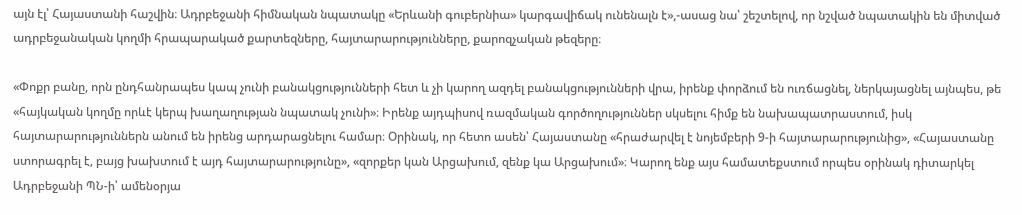այն էլ՝ Հայաստանի հաշվին։ Ադրբեջանի հիմնական նպատակը «Երևանի գուբերնիա» կարգավիճակ ունենալն է»,-ասաց նա՝ շեշտելով, որ նշված նպատակին են միտված ադրբեջանական կողմի հրապարակած քարտեզները, հայտարարությունները, քարոզչական թեզերը։

«Փոքր բանը, որն ընդհանրապես կապ չունի բանակցությունների հետ և չի կարող ազդել բանակցությունների վրա, իրենք փորձում են ուռճացնել, ներկայացնել այնպես, թե «հայկական կողմը որևէ կերպ խաղաղության նպատակ չունի»։ Իրենք այդպիսով ռազմական գործողություններ սկսելու հիմք են նախապատրաստում, իսկ հայտարարություններն անում են իրենց արդարացնելու համար։ Օրինակ, որ հետո ասեն՝ Հայաստանը «հրաժարվել է նոյեմբերի 9-ի հայտարարությունից», «Հայաստանը ստորագրել է, բայց խախտում է այդ հայտարարությունը», «զորքեր կան Արցախում, զենք կա Արցախում»։ Կարող ենք այս համատեքստում որպես օրինակ դիտարկել Ադրբեջանի ՊՆ-ի՝ ամենօրյա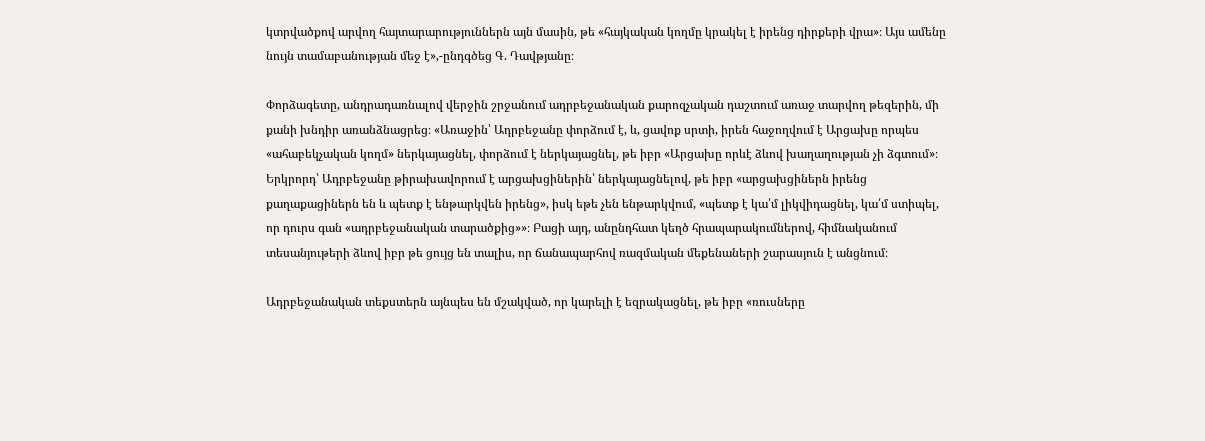կտրվածքով արվող հայտարարություններն այն մասին, թե «հայկական կողմը կրակել է իրենց դիրքերի վրա»։ Այս ամենը նույն տամաբանության մեջ է»,-ընդգծեց Գ. Դավթյանը։

Փորձագետը, անդրադառնալով վերջին շրջանում ադրբեջանական քարոզչական դաշտում առաջ տարվող թեզերին, մի քանի խնդիր առանձնացրեց։ «Առաջին՝ Ադրբեջանը փորձում է, և, ցավոք սրտի, իրեն հաջողվում է Արցախը որպես «ահաբեկչական կողմ» ներկայացնել, փորձում է ներկայացնել, թե իբր «Արցախը որևէ ձևով խաղաղության չի ձգտում»։ Երկրորդ՝ Ադրբեջանը թիրախավորում է արցախցիներին՝ ներկայացնելով, թե իբր «արցախցիներն իրենց քաղաքացիներն են և պետք է ենթարկվեն իրենց», իսկ եթե չեն ենթարկվում, «պետք է կա՛մ լիկվիդացնել, կա՛մ ստիպել, որ դուրս գան «ադրբեջանական տարածքից»»։ Բացի այդ, անընդհատ կեղծ հրապարակումներով, հիմնականում տեսանյութերի ձևով իբր թե ցույց են տալիս, որ ճանապարհով ռազմական մեքենաների շարասյուն է անցնում։

Ադրբեջանական տեքստերն այնպես են մշակված, որ կարելի է եզրակացնել, թե իբր «ռուսները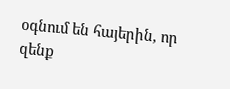օգնում են հայերին, որ զենք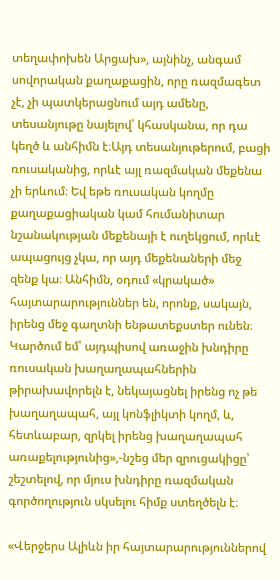տեղափոխեն Արցախ», այնինչ, անգամ սովորական քաղաքացին, որը ռազմագետ չէ, չի պատկերացնում այդ ամենը, տեսանյութը նայելով՝ կհասկանա, որ դա կեղծ և անհիմն է։Այդ տեսանյութերում, բացի ռուսականից, որևէ այլ ռազմական մեքենա չի երևում։ Եվ եթե ռուսական կողմը քաղաքացիական կամ հումանիտար նշանակության մեքենայի է ուղեկցում, որևէ ապացույց չկա, որ այդ մեքենաների մեջ զենք կա։ Անհիմն, օդում «կրակած» հայտարարություններ են, որոնք, սակայն, իրենց մեջ գաղտնի ենթատեքստեր ունեն։ Կարծում եմ՝ այդպիսով առաջին խնդիրը ռուսական խաղաղապահներին թիրախավորելն է, նեկայացնել իրենց ոչ թե խաղաղապահ, այլ կոնֆլիկտի կողմ, և, հետևաբար, զրկել իրենց խաղաղապահ առաքելությունից»,-նշեց մեր զրուցակիցը՝ շեշտելով, որ մյուս խնդիրը ռազմական գործողություն սկսելու հիմք ստեղծելն է։

«Վերջերս Ալիևն իր հայտարարություններով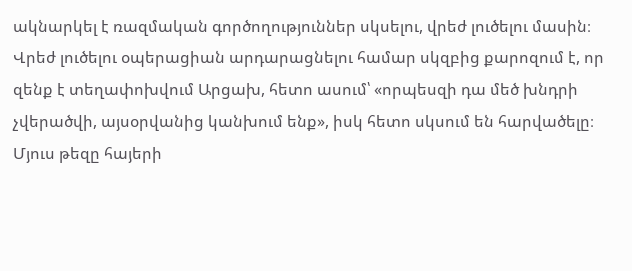ակնարկել է ռազմական գործողություններ սկսելու, վրեժ լուծելու մասին։ Վրեժ լուծելու օպերացիան արդարացնելու համար սկզբից քարոզում է, որ զենք է տեղափոխվում Արցախ, հետո ասում՝ «որպեսզի դա մեծ խնդրի չվերածվի, այսօրվանից կանխում ենք», իսկ հետո սկսում են հարվածելը։ Մյուս թեզը հայերի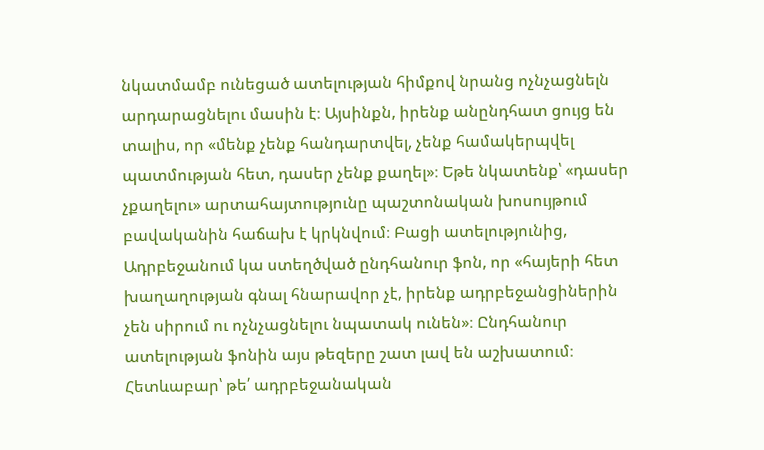նկատմամբ ունեցած ատելության հիմքով նրանց ոչնչացնելն արդարացնելու մասին է։ Այսինքն, իրենք անընդհատ ցույց են տալիս, որ «մենք չենք հանդարտվել, չենք համակերպվել պատմության հետ, դասեր չենք քաղել»։ Եթե նկատենք՝ «դասեր չքաղելու» արտահայտությունը պաշտոնական խոսույթում բավականին հաճախ է կրկնվում։ Բացի ատելությունից, Ադրբեջանում կա ստեղծված ընդհանուր ֆոն, որ «հայերի հետ խաղաղության գնալ հնարավոր չէ, իրենք ադրբեջանցիներին չեն սիրում ու ոչնչացնելու նպատակ ունեն»։ Ընդհանուր ատելության ֆոնին այս թեզերը շատ լավ են աշխատում։ Հետևաբար՝ թե՛ ադրբեջանական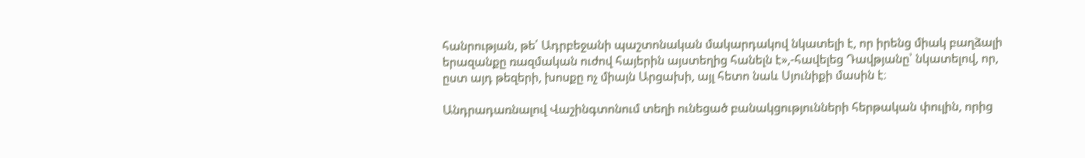հանրության, թե՛ Ադրբեջանի պաշտոնական մակարդակով նկատելի է, որ իրենց միակ բաղձալի երազանքը ռազմական ուժով հայերին այստեղից հանելն է»,-հավելեց Դավթյանը՝ նկատելով, որ, ըստ այդ թեզերի, խոսքը ոչ միայն Արցախի, այլ հետո նաև Սյունիքի մասին է։

Անդրադառնալով Վաշինգտոնում տեղի ունեցած բանակցությունների հերթական փուլին, որից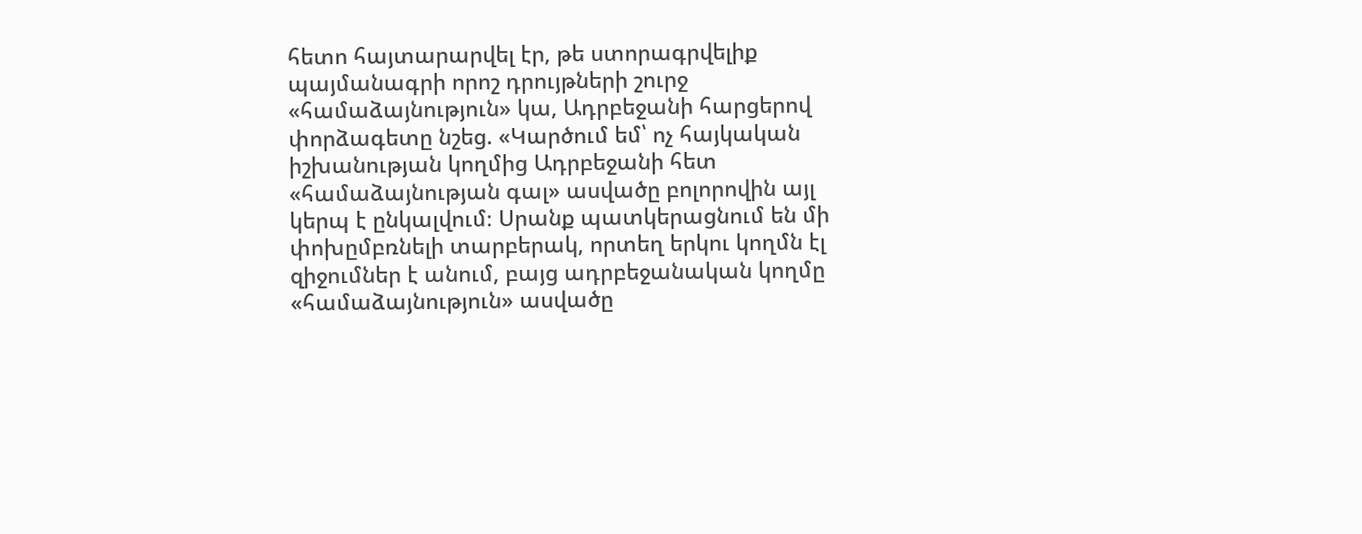հետո հայտարարվել էր, թե ստորագրվելիք պայմանագրի որոշ դրույթների շուրջ «համաձայնություն» կա, Ադրբեջանի հարցերով փորձագետը նշեց. «Կարծում եմ՝ ոչ հայկական իշխանության կողմից Ադրբեջանի հետ «համաձայնության գալ» ասվածը բոլորովին այլ կերպ է ընկալվում։ Սրանք պատկերացնում են մի փոխըմբռնելի տարբերակ, որտեղ երկու կողմն էլ զիջումներ է անում, բայց ադրբեջանական կողմը «համաձայնություն» ասվածը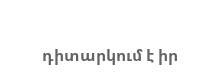դիտարկում է իր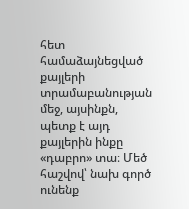հետ համաձայնեցված քայլերի տրամաբանության մեջ, այսինքն, պետք է այդ քայլերին ինքը «դաբրո» տա։ Մեծ հաշվով՝ նախ գործ ունենք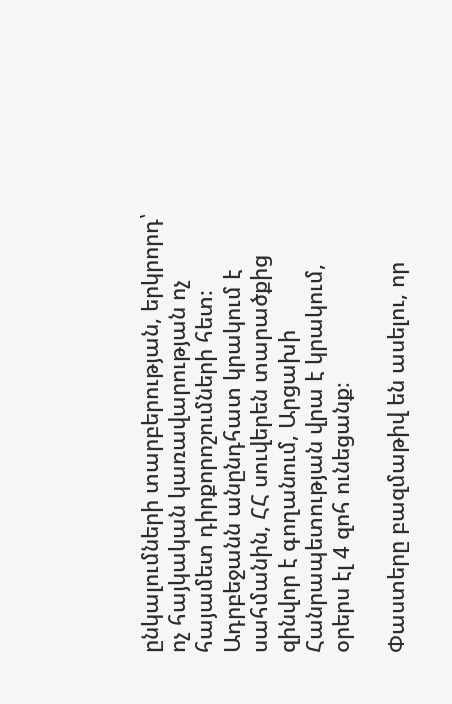ընկալումների տարբերության, երկրորդ՝ ոչ հայկական կառավարության ոչ հայամետ դիրքորոշումների հետ։ Ադրբեջանն անընդհատ կրակում է սահմանին, ՀՀ սուվերեն տարածքից զինվոր է գողանում, Արցախի Հանրապետության վրա է կրակում, օրերս էլ 4 զոհ ունեցանք։

Փաստերը բազմաթիվ են ասելու, որ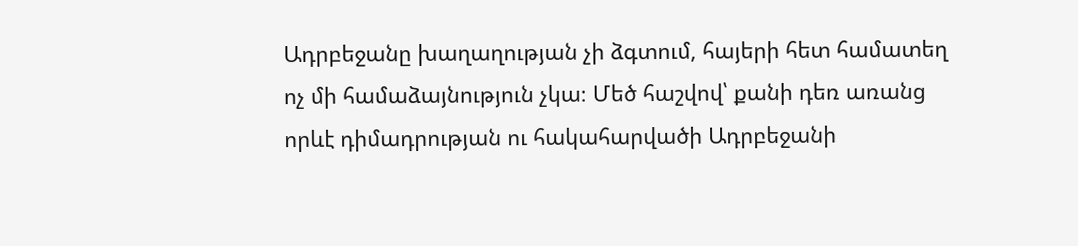Ադրբեջանը խաղաղության չի ձգտում, հայերի հետ համատեղ ոչ մի համաձայնություն չկա։ Մեծ հաշվով՝ քանի դեռ առանց որևէ դիմադրության ու հակահարվածի Ադրբեջանի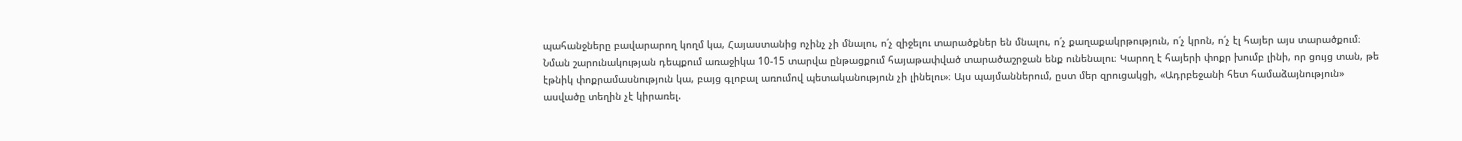պահանջները բավարարող կողմ կա, Հայաստանից ոչինչ չի մնալու, ո՛չ զիջելու տարածքներ են մնալու, ո՛չ քաղաքակրթություն, ո՛չ կրոն, ո՛չ էլ հայեր այս տարածքում։ Նման շարունակության դեպքում առաջիկա 10-15 տարվա ընթացքում հայաթափված տարածաշրջան ենք ունենալու։ Կարող է հայերի փոքր խումբ լինի, որ ցույց տան, թե էթնիկ փոքրամասնություն կա, բայց գլոբալ առումով պետականություն չի լինելու»։ Այս պայմաններում, ըստ մեր զրուցակցի, «Ադրբեջանի հետ համաձայնություն» ասվածը տեղին չէ կիրառել.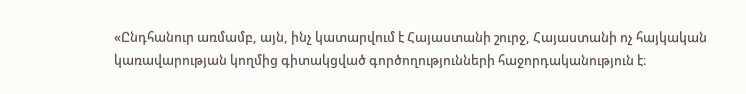«Ընդհանուր առմամբ, այն, ինչ կատարվում է Հայաստանի շուրջ, Հայաստանի ոչ հայկական կառավարության կողմից գիտակցված գործողությունների հաջորդականություն է։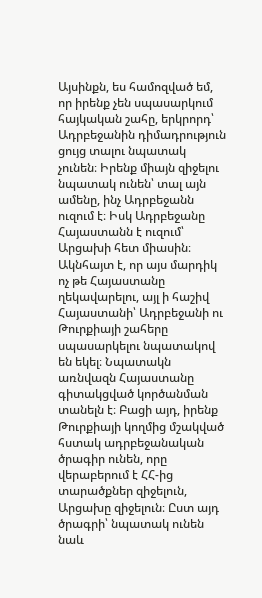Այսինքն, ես համոզված եմ, որ իրենք չեն սպասարկում հայկական շահը, երկրորդ՝ Ադրբեջանին դիմադրություն ցույց տալու նպատակ չունեն։ Իրենք միայն զիջելու նպատակ ունեն՝ տալ այն ամենը, ինչ Ադրբեջանն ուզում է։ Իսկ Ադրբեջանը Հայաստանն է ուզում՝ Արցախի հետ միասին։ Ակնհայտ է, որ այս մարդիկ ոչ թե Հայաստանը ղեկավարելու, այլ ի հաշիվ Հայաստանի՝ Ադրբեջանի ու Թուրքիայի շահերը սպասարկելու նպատակով են եկել։ Նպատակն առնվազն Հայաստանը գիտակցված կործանման տանելն է։ Բացի այդ, իրենք Թուրքիայի կողմից մշակված հստակ ադրբեջանական ծրագիր ունեն, որը վերաբերում է ՀՀ-ից տարածքներ զիջելուն, Արցախը զիջելուն։ Ըստ այդ ծրագրի՝ նպատակ ունեն նաև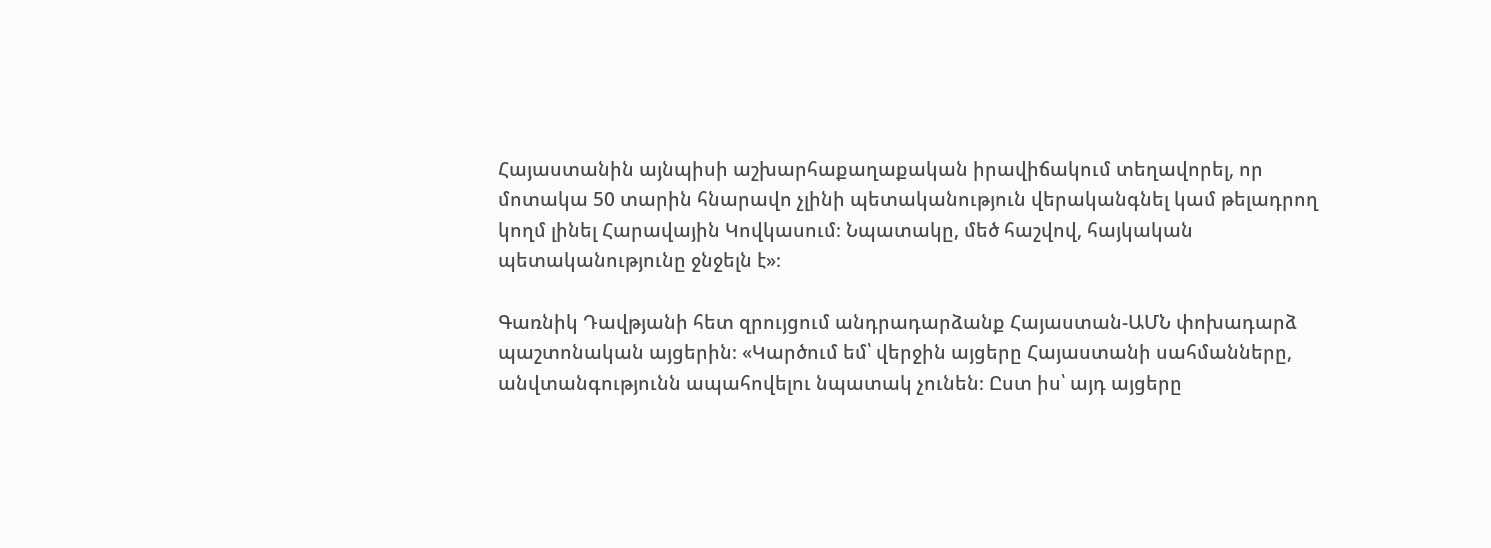Հայաստանին այնպիսի աշխարհաքաղաքական իրավիճակում տեղավորել, որ մոտակա 50 տարին հնարավո չլինի պետականություն վերականգնել կամ թելադրող կողմ լինել Հարավային Կովկասում։ Նպատակը, մեծ հաշվով, հայկական պետականությունը ջնջելն է»։

Գառնիկ Դավթյանի հետ զրույցում անդրադարձանք Հայաստան-ԱՄՆ փոխադարձ պաշտոնական այցերին։ «Կարծում եմ՝ վերջին այցերը Հայաստանի սահմանները, անվտանգությունն ապահովելու նպատակ չունեն։ Ըստ իս՝ այդ այցերը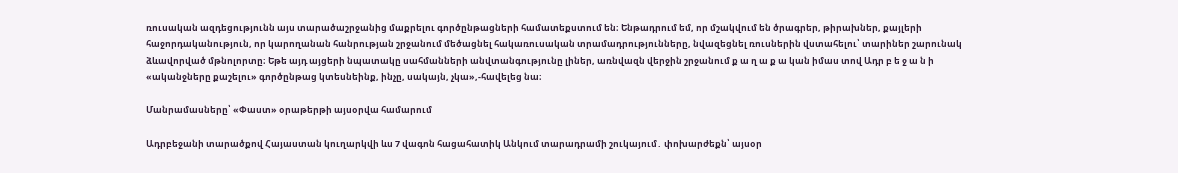ռուսական ազդեցությունն այս տարածաշրջանից մաքրելու գործընթացների համատեքստում են։ Ենթադրում եմ, որ մշակվում են ծրագրեր, թիրախներ, քայլերի հաջորդականություն, որ կարողանան հանրության շրջանում մեծացնել հակառուսական տրամադրությունները, նվազեցնել ռուսներին վստահելու՝ տարիներ շարունակ ձևավորված մթնոլորտը։ Եթե այդ այցերի նպատակը սահմանների անվտանգությունը լիներ, առնվազն վերջին շրջանում ք ա ղ ա ք ա կան իմաս տով Ադր բ ե ջ ա ն ի «ականջները քաշելու» գործընթաց կտեսնեինք, ինչը, սակայն, չկա»,-հավելեց նա։

Մանրամասները՝ «Փաստ» օրաթերթի այսօրվա համարում

Ադրբեջանի տարածքով Հայաստան կուղարկվի ևս 7 վագոն հացահատիկ Անկում տարադրամի շուկայում․ փոխարժեքն՝ այսօր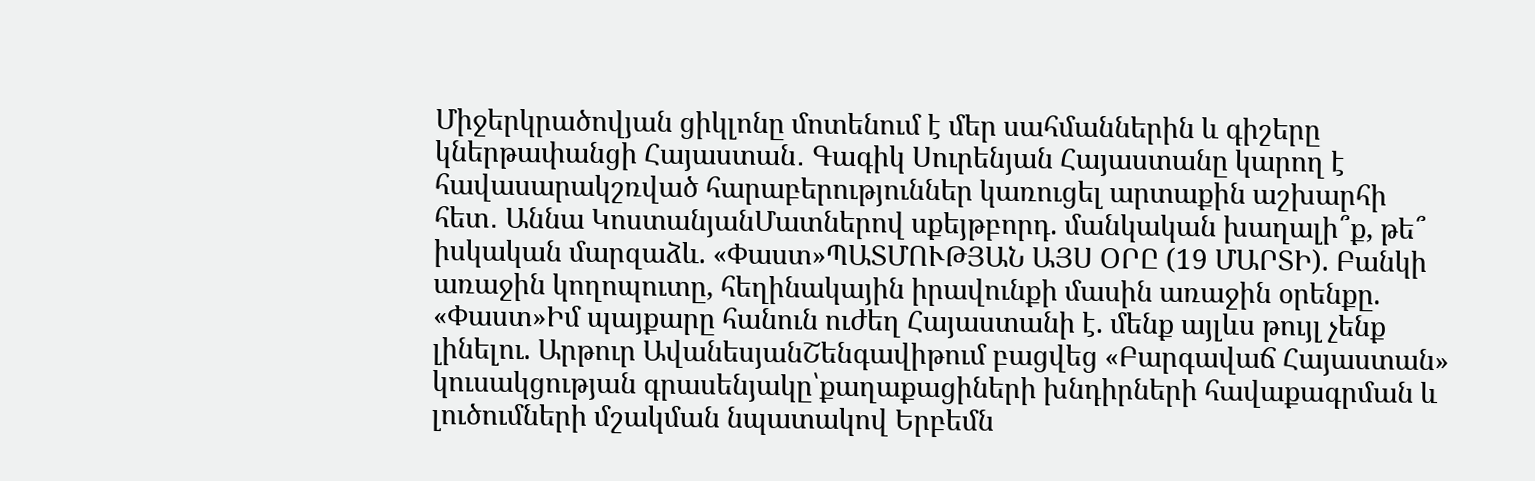Միջերկրածովյան ցիկլոնը մոտենում է մեր սահմաններին և գիշերը կներթափանցի Հայաստան․ Գագիկ Սուրենյան Հայաստանը կարող է հավասարակշռված հարաբերություններ կառուցել արտաքին աշխարհի հետ․ Աննա ԿոստանյանՄատներով սքեյթբորդ. մանկական խաղալի՞ք, թե՞ իսկական մարզաձև. «Փաստ»ՊԱՏՄՈՒԹՅԱՆ ԱՅՍ ՕՐԸ (19 ՄԱՐՏԻ). Բանկի առաջին կողոպուտը, հեղինակային իրավունքի մասին առաջին օրենքը. «Փաստ»Իմ պայքարը հանուն ուժեղ Հայաստանի է. մենք այլևս թույլ չենք լինելու. Արթուր ԱվանեսյանՇենգավիթում բացվեց «Բարգավաճ Հայաստան» կուսակցության գրասենյակը՝քաղաքացիների խնդիրների հավաքագրման և լուծումների մշակման նպատակով Երբեմն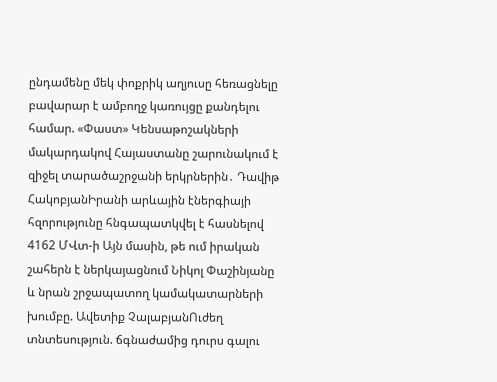ընդամենը մեկ փոքրիկ աղյուսը հեռացնելը բավարար է ամբողջ կառույցը քանդելու համար. «Փաստ» Կենսաթոշակների մակարդակով Հայաստանը շարունակում է զիջել տարածաշրջանի երկրներին․ Դավիթ ՀակոբյանԻրանի արևային էներգիայի հզորությունը հնգապատկվել է հասնելով 4162 ՄՎտ-ի Այն մասին, թե ում իրական շահերն է ներկայացնում Նիկոլ Փաշինյանը և նրան շրջապատող կամակատարների խումբը. Ավետիք ՉալաբյանՈւժեղ տնտեսություն. ճգնաժամից դուրս գալու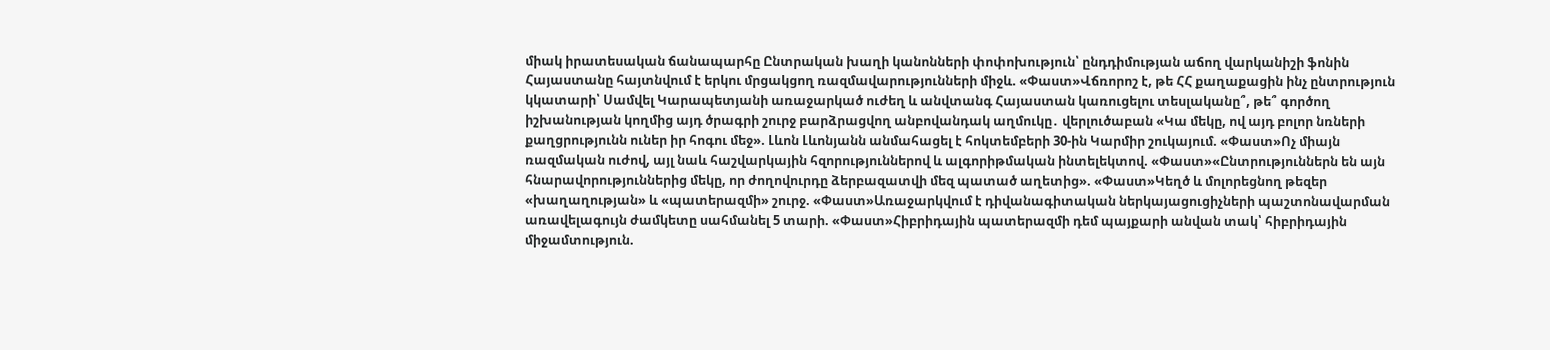միակ իրատեսական ճանապարհը Ընտրական խաղի կանոնների փոփոխություն՝ ընդդիմության աճող վարկանիշի ֆոնին Հայաստանը հայտնվում է երկու մրցակցող ռազմավարությունների միջև. «Փաստ»Վճռորոշ է, թե ՀՀ քաղաքացին ինչ ընտրություն կկատարի՝ Սամվել Կարապետյանի առաջարկած ուժեղ և անվտանգ Հայաստան կառուցելու տեսլականը՞, թե՞ գործող իշխանության կողմից այդ ծրագրի շուրջ բարձրացվող անբովանդակ աղմուկը․ վերլուծաբան «Կա մեկը, ով այդ բոլոր նռների քաղցրությունն ուներ իր հոգու մեջ». Լևոն Լևոնյանն անմահացել է հոկտեմբերի 30-ին Կարմիր շուկայում. «Փաստ»Ոչ միայն ռազմական ուժով, այլ նաև հաշվարկային հզորություններով և ալգորիթմական ինտելեկտով. «Փաստ»«Ընտրություններն են այն հնարավորություններից մեկը, որ ժողովուրդը ձերբազատվի մեզ պատած աղետից». «Փաստ»Կեղծ և մոլորեցնող թեզեր «խաղաղության» և «պատերազմի» շուրջ. «Փաստ»Առաջարկվում է դիվանագիտական ներկայացուցիչների պաշտոնավարման առավելագույն ժամկետը սահմանել 5 տարի. «Փաստ»Հիբրիդային պատերազմի դեմ պայքարի անվան տակ՝ հիբրիդային միջամտություն.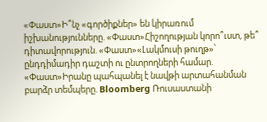«Փաստ»Ի՞նչ «գործիքներ» են կիրառում իշխանությունները. «Փաստ»Հիշողության կորո՞ւստ, թե՞ դիտավորություն. «Փաստ»«Լակմուսի թուղթ»՝ ընդդիմադիր դաշտի ու ընտրողների համար. «Փաստ»Իրանը պահպանել է նավթի արտահանման բարձր տեմպերը. Bloomberg Ռուսաստանի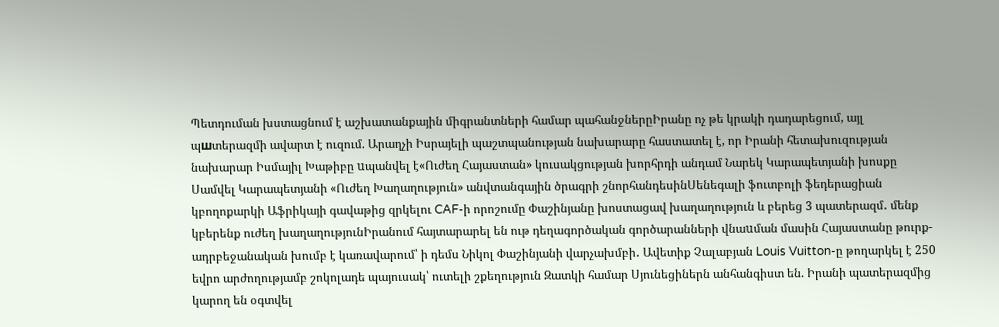Պետդուման խստացնում է աշխատանքային միգրանտների համար պահանջներըԻրանը ոչ թե կրակի դադարեցում, այլ պшտերազմի ավարտ է ուզում. Արաղչի Իսրայելի պաշտպանության նախարարը հաստատել է, որ Իրանի հետախուզության նախարար Իսմայիլ Խաթիբը uպանվել է«Ուժեղ Հայաստան» կուսակցության խորհրդի անդամ Նարեկ Կարապետյանի խոսքը Սամվել Կարապետյանի «Ուժեղ Խաղաղություն» անվտանգային ծրագրի շնորհանդեսինՍենեգալի ֆուտբոլի ֆեդերացիան կբողոքարկի Աֆրիկայի գավաթից զրկելու CAF-ի որոշումը Փաշինյանը խոստացավ խաղաղություն և բերեց 3 պատերազմ․ մենք կբերենք ուժեղ խաղաղությունԻրանում հայտարարել են ութ դեղագործական գործարանների վնաuման մասին Հայաստանը թուրք-ադրբեջանական խումբ է կառավարում՝ ի դեմս Նիկոլ Փաշինյանի վարչախմբի․ Ավետիք Չալաբյան Louis Vuitton-ը թողարկել է 250 եվրո արժողությամբ շոկոլադե պայուսակ՝ ուտելի շքեղություն Զատկի համար Սյունեցիներն անհանգիստ են. Իրանի պատերազմից կարող են օգտվել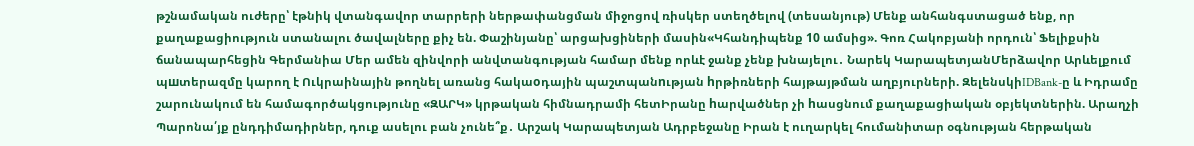թշնամական ուժերը՝ էթնիկ վտանգավոր տարրերի ներթափանցման միջոցով ռիսկեր ստեղծելով (տեսանյութ) Մենք անհանգստացած ենք, որ քաղաքացիություն ստանալու ծավալները քիչ են. Փաշինյանը՝ արցախցիների մասին«Կհանդիպենք 10 ամսից». Գոռ Հակոբյանի որդուն՝ Ֆելիքսին ճանապարհեցին Գերմանիա Մեր ամեն զինվորի անվտանգության համար մենք որևէ ջանք չենք խնայելու․ Նարեկ ԿարապետյանՄերձավոր Արևելքում պшտերազմը կարող է Ուկրաինային թողնել առանց հակաoդային պաշտպանnւթյան hրթիռների հայթայթման աղբյուրների. ԶելենսկիIDBank-ը և Իդրամը շարունակում են համագործակցությունը «ԶԱՐԿ» կրթական հիմնադրամի հետԻրանը hարվածներ չի hասցնում քաղաքացիական օբյեկտներին. Արաղչի Պարոնա՛յք ընդդիմադիրներ, դուք ասելու բան չունե՞ք․ Արշակ Կարապետյան Ադրբեջանը Իրան է ուղարկել հումանիտար օգնության հերթական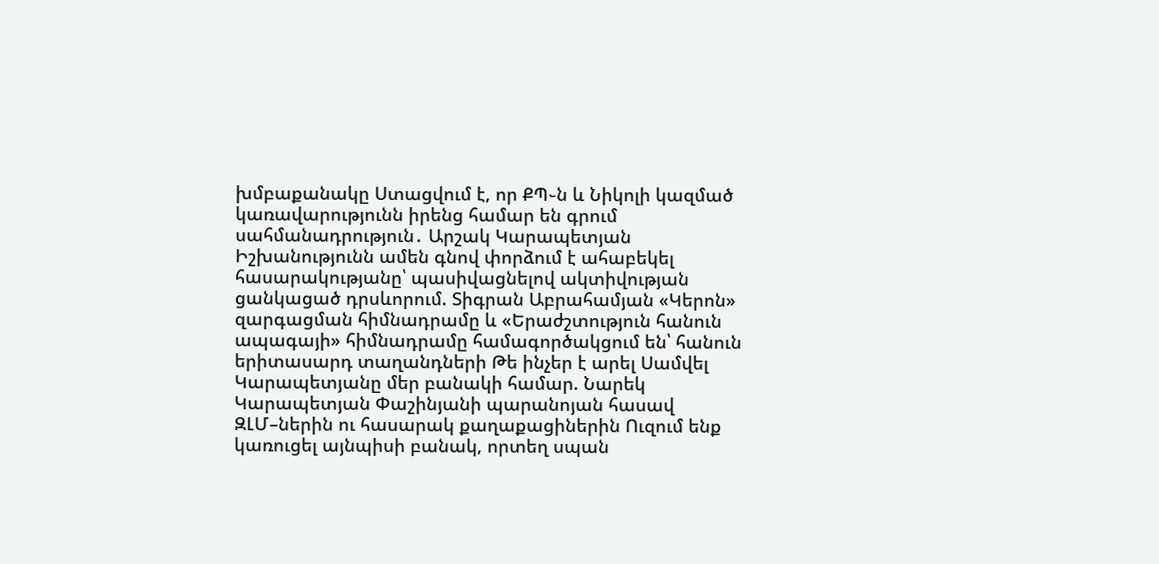խմբաքանակը Ստացվում է, որ ՔՊ֊ն և Նիկոլի կազմած կառավարությունն իրենց համար են գրում սահմանադրություն․ Արշակ Կարապետյան Իշխանությունն ամեն գնով փորձում է ահաբեկել հասարակությանը՝ պասիվացնելով ակտիվության ցանկացած դրսևորում. Տիգրան Աբրահամյան «Կերոն» զարգացման հիմնադրամը և «Երաժշտություն հանուն ապագայի» հիմնադրամը համագործակցում են՝ հանուն երիտասարդ տաղանդների Թե ինչեր է արել Սամվել Կարապետյանը մեր բանակի համար. Նարեկ Կարապետյան Փաշինյանի պարանոյան հասավ ԶԼՄ–ներին ու հասարակ քաղաքացիներին Ուզում ենք կառուցել այնպիսի բանակ, որտեղ սպան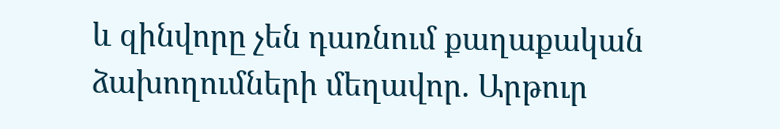և զինվորը չեն դառնում քաղաքական ձախողումների մեղավոր. Արթուր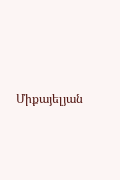Միքայելյան